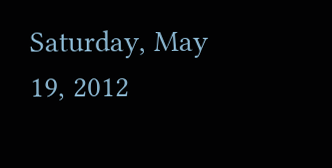Saturday, May 19, 2012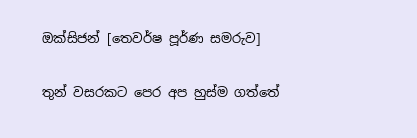ඔක්සිජන් [තෙවර්ෂ පූර්ණ සමරුව]

තුන් වසරකට පෙර අප හුස්ම ගත්තේ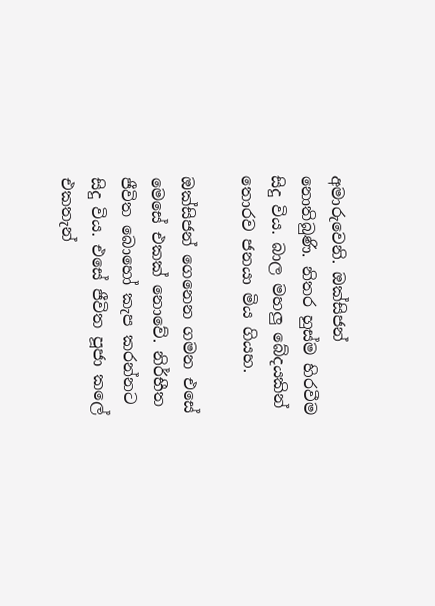අමාරුවෙනි. ඔක්සිජන් නොතිබුණි. නිතර හුස්ම හිරවීම සිදු විය. බාල මහලු බේදයකින් තොරව ජනයා මිය ගියහ.

ඔක්සිජන් ගෙනෙන ගමන එසේ මෙසේ එකක් නොවේ. නිර්භීත ජීවිත බොහෝ කැප කරන්නට සිදු විය. එසේ ජීවිත පූජා කලේ එකතැන්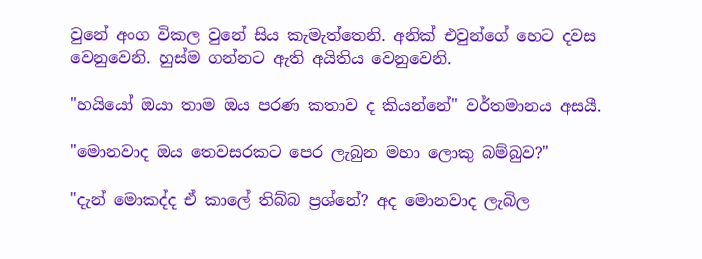වුනේ අංග විකල වුනේ සිය කැමැත්තෙනි. අනික් එවුන්ගේ හෙට දවස වෙනුවෙනි. හුස්ම ගන්නට ඇති අයිතිය වෙනුවෙනි.

"හයියෝ ඔයා තාම ඔය පරණ කතාව ද කියන්නේ" වර්තමානය අසයී.

"මොනවාද ඔය තෙවසරකට පෙර ලැබුන මහා ලොකු බම්බුව?"

"දැන් මොකද්ද ඒ කාලේ තිබ්බ ප්‍රශ්නේ? අද මොනවාද ලැබිල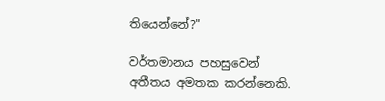තියෙන්නේ?"

වර්තමානය පහසුවෙන් අතීතය අමතක කරන්නෙකි.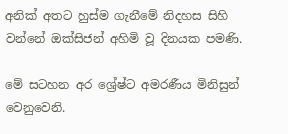අනික් අතට හුස්ම ගැනීමේ නිදහස සිහි වන්නේ ඔක්සිජන් අහිමි වූ දිනයක පමණි.

මේ සටහන අර ශ්‍රේෂ්ට අමරණීය මිනිසුන් වෙනුවෙනි.